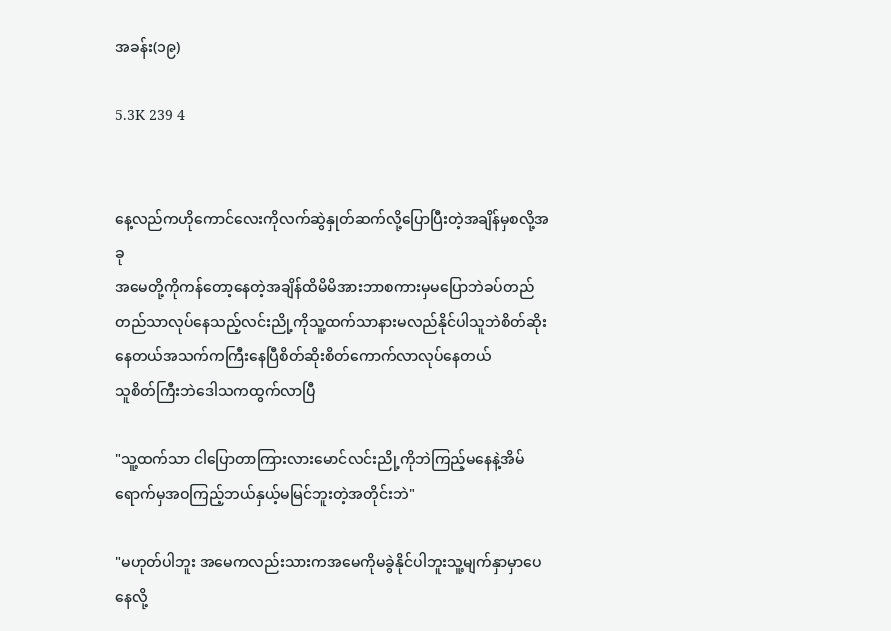အခန်း(၁၉)

5.3K 239 4


နေ့လည်ကဟိုကောင်လေးကိုလက်ဆွဲနှုတ်ဆက်လို့ပြောပြီးတဲ့အချိန်မှစလို့အခု
အမေတို့ကိုကန်တော့နေတဲ့အချိန်ထိမိမိအားဘာစကားမှမပြောဘဲခပ်တည်တည်သာလုပ်နေသည့်လင်းညို့ကိုသူ့ထက်သာနားမလည်နိုင်ပါသူဘဲစိတ်ဆိုးနေတယ်အသက်ကကြီးနေပြီစိတ်ဆိုးစိတ်ကောက်လာလုပ်နေတယ်
သူစိတ်ကြီးဘဲဒေါသကထွက်လာပြီ

"သူ့ထက်သာ ငါပြောတာကြားလားမောင်လင်းညို့ကိုဘဲကြည့်မနေနဲ့အိမ်ရောက်မှအဝကြည့်ဘယ်နှယ့်မမြင်ဘူးတဲ့အတိုင်းဘဲ"

"မဟုတ်ပါဘူး အမေကလည်းသားကအမေကိုမခွဲနိုင်ပါဘူးသူ့မျက်နှာမှာပေနေလို့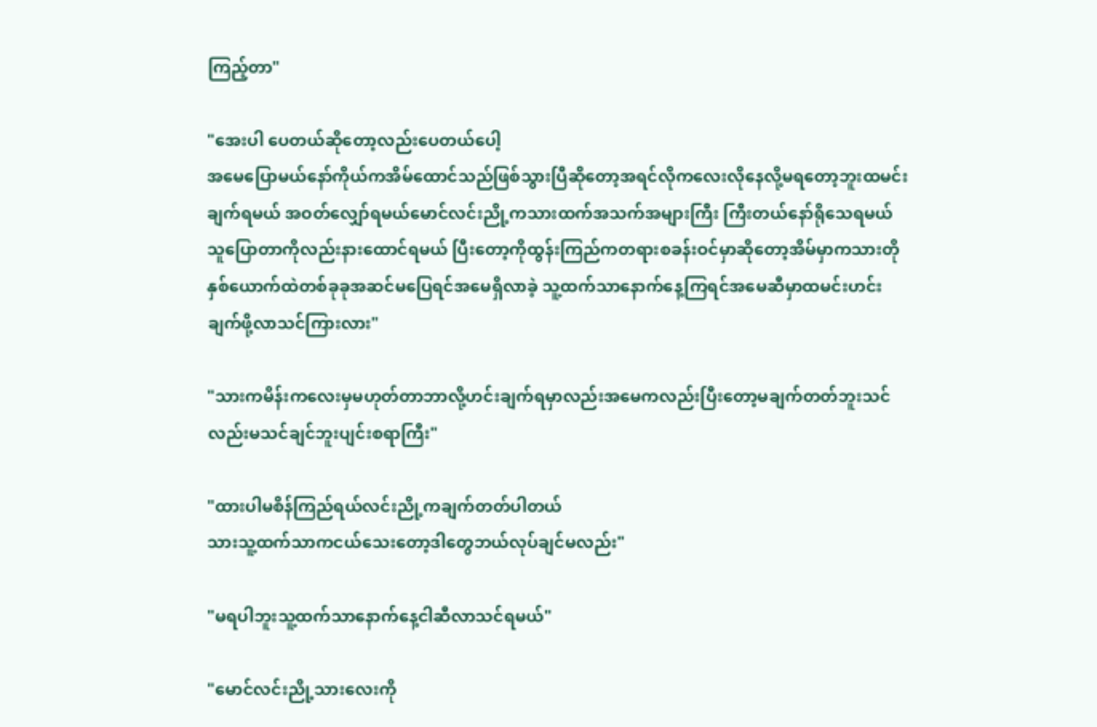ကြည့်တာ"

"အေးပါ ပေတယ်ဆိုတော့လည်းပေတယ်ပေါ့
အမေပြောမယ်နော်ကိုယ်ကအိမ်ထောင်သည်ဖြစ်သွားပြီဆိုတော့အရင်လိုကလေးလိုနေလို့မရတော့ဘူးထမင်းချက်ရမယ် အဝတ်လျှော်ရမယ်မောင်လင်းညို့ကသားထက်အသက်အများကြီး ကြီးတယ်နော်ရိုသေရမယ်သူပြောတာကိုလည်းနားထောင်ရမယ် ပြီးတော့ကိုထွန်းကြည်ကတရားစခန်းဝင်မှာဆိုတော့အိမ်မှာကသားတိုနှစ်ယောက်ထဲတစ်ခုခုအဆင်မပြေရင်အမေရှိလာခဲ့ သူ့ထက်သာနောက်နေ့ကြရင်အမေဆီမှာထမင်းဟင်းချက်ဖို့လာသင်ကြားလား"

"သားကမိန်းကလေးမှမဟုတ်တာဘာလို့ဟင်းချက်ရမှာလည်းအမေကလည်းပြီးတော့မချက်တတ်ဘူးသင်လည်းမသင်ချင်ဘူးပျင်းစရာကြီး"

"ထားပါမစိန်ကြည်ရယ်လင်းညို့ကချက်တတ်ပါတယ်
သားသူ့ထက်သာကငယ်သေးတော့ဒါတွေဘယ်လုပ်ချင်မလည်း"

"မရပါဘူးသူ့ထက်သာနောက်နေ့ငါဆီလာသင်ရမယ်"

"မောင်လင်းညို့သားလေးကို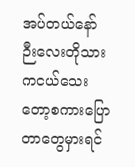အပ်တယ်နော်
ဉီးလေးတိုသားကငယ်သေးတော့စကားပြောတာတွေမှားရင်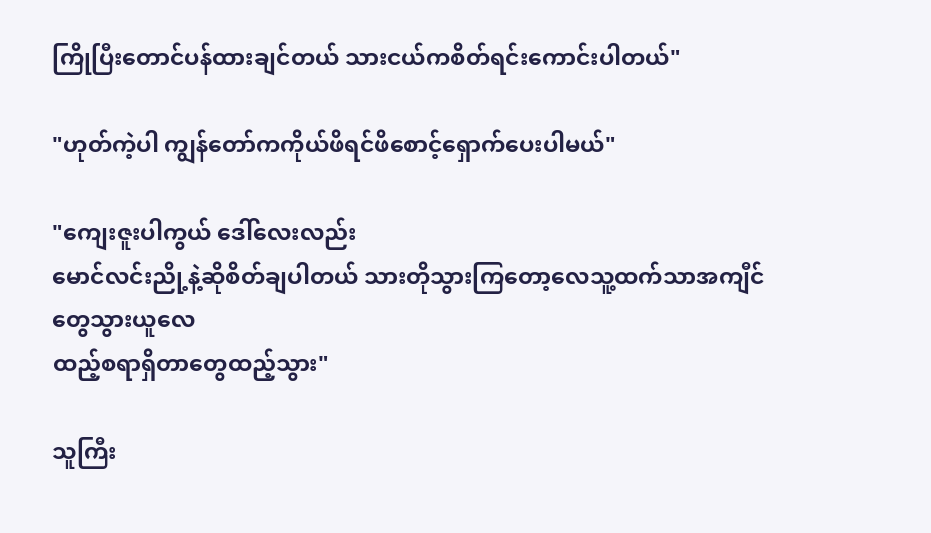ကြိုပြီးတောင်ပန်ထားချင်တယ် သားငယ်ကစိတ်ရင်းကောင်းပါတယ်"

"ဟုတ်ကဲ့ပါ ကျွန်တော်ကကိုယ်ဖိရင်ဖိစောင့်ရှောက်ပေးပါမယ်"

"ကျေးဇူးပါကွယ် ဒေါ်လေးလည်း
မောင်လင်းညို့နဲ့ဆိုစိတ်ချပါတယ် သားတိုသွားကြတော့လေသူ့ထက်သာအကျီင်တွေသွားယူလေ
ထည့်စရာရှိတာတွေထည့်သွား"

သူကြီး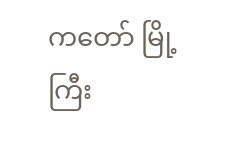ကတော် မြို့ကြီး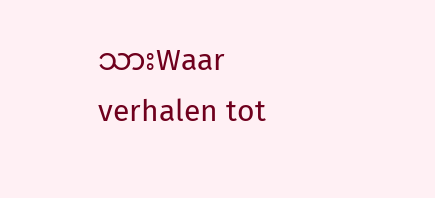သားWaar verhalen tot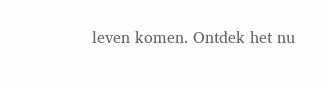leven komen. Ontdek het nu